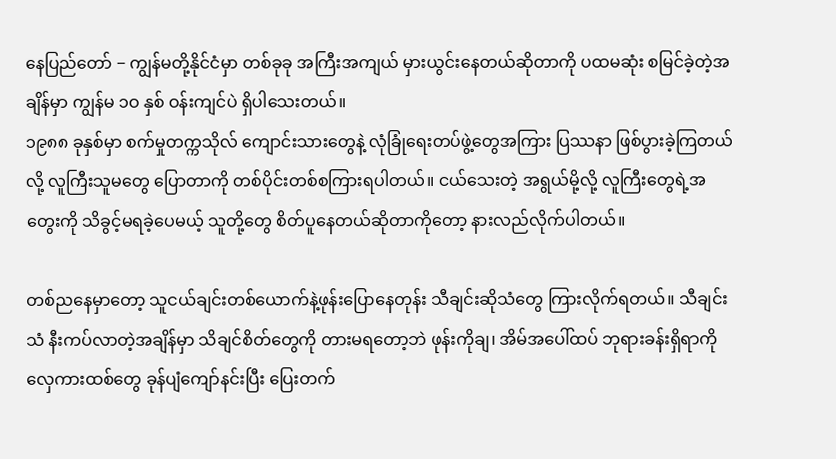နေပြည်တော် − ကျွန်မတို့နိုင်ငံမှာ တစ်ခုခု အကြီးအကျယ် မှားယွင်းနေတယ်ဆိုတာကို ပထမဆုံး စမြင်ခဲ့တဲ့အချိန်မှာ ကျွန်မ ၁ဝ နှစ် ဝန်းကျင်ပဲ ရှိပါသေးတယ်။
၁၉၈၈ ခုနှစ်မှာ စက်မှုတက္ကသိုလ် ကျောင်းသားတွေနဲ့ လုံခြုံရေးတပ်ဖွဲ့တွေအကြား ပြဿနာ ဖြစ်ပွားခဲ့ကြတယ်လို့ လူကြီးသူမတွေ ပြောတာကို တစ်ပိုင်းတစ်စကြားရပါတယ်။ ငယ်သေးတဲ့ အရွယ်မို့လို့ လူကြီးတွေရဲ့အတွေးကို သိခွင့်မရခဲ့ပေမယ့် သူတို့တွေ စိတ်ပူနေတယ်ဆိုတာကိုတော့ နားလည်လိုက်ပါတယ်။

တစ်ညနေမှာတော့ သူငယ်ချင်းတစ်ယောက်နဲ့ဖုန်းပြောနေတုန်း သီချင်းဆိုသံတွေ ကြားလိုက်ရတယ်။ သီချင်းသံ နီးကပ်လာတဲ့အချိန်မှာ သိချင်စိတ်တွေကို တားမရတော့ဘဲ ဖုန်းကိုချ၊ အိမ်အပေါ်ထပ် ဘုရားခန်းရှိရာကို လှေကားထစ်တွေ ခုန်ပျံကျော်နင်းပြီး ပြေးတက်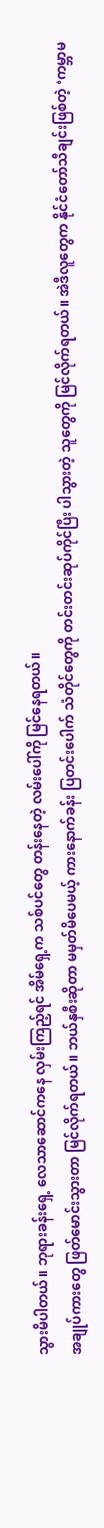သွားမိပါတယ်။ ဘုရားခန်းရှေ့ လေသာဆောင်ကနေ လှမ်းကြည့်ရင် အိမ်ရှေ့က သစ်ပင်တွေ တန်းနေတဲ့ လမ်းပေါ်ကို မြင်နေရတယ်။
အချုပ်ကားတွေ ဖြတ်မောင်းသွားတာ မြင်လိုက်ရတယ်။ ဘယ်နှစီးဆိုတာ မမှတ်မိပေမယ့် ကားနောက်ခန်း ပြတင်းပေါက် သံတိုင်တွေကို တင်းတင်းဆုပ်ကိုင်ပြီး ပါသွားတဲ့ သူတွေကို မြင်လိုက်ရတယ်။ အဲဒီလူတွေက နိုင်ငံတော်သီချင်းဖြစ်တဲ့ ‘ကမ္ဘာမ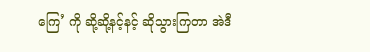ကြေ’ ကို ဆို့ဆို့နင့်နင့် ဆိုသွားကြတာ အဲဒီ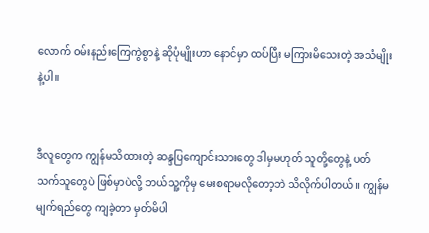လောက် ဝမ်းနည်းကြေကွဲစွာနဲ့ ဆိုပုံမျိုးဟာ နောင်မှာ ထပ်ပြီး မကြားမိသေးတဲ့ အသံမျိုးနဲ့ပါ။


ဒီလူတွေက ကျွန်မသိထားတဲ့ ဆန္ဒပြကျောင်းသားတွေ ဒါမှမဟုတ် သူတို့တွေနဲ့ ပတ်သက်သူတွေပဲ ဖြစ်မှာပဲလို့ ဘယ်သူ့ကိုမှ မေးစရာမလိုတော့ဘဲ သိလိုက်ပါတယ်။ ကျွန်မ မျက်ရည်တွေ ကျခဲ့တာ မှတ်မိပါ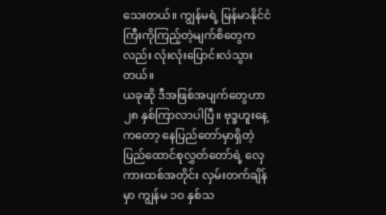သေးတယ်။ ကျွန်မရဲ့ မြန်မာနိုင်ငံကြီးကိုကြည့်တဲ့မျက်စိတွေကလည်း လုံးလုံးပြောင်းလဲသွားတယ်။
ယခုဆို ဒီအဖြစ်အပျက်တွေဟာ ၂၈ နှစ်ကြာလာပါပြီ။ ဗုဒ္ခဟူးနေ့ကတော့ နေပြည်တော်မှာရှိတဲ့ ပြည်ထောင်စုလွှတ်တော်ရဲ့ လှေကားထစ်အတိုင်း လှမ်းတက်ချိန်မှာ ကျွန်မ ၁ဝ နှစ်သ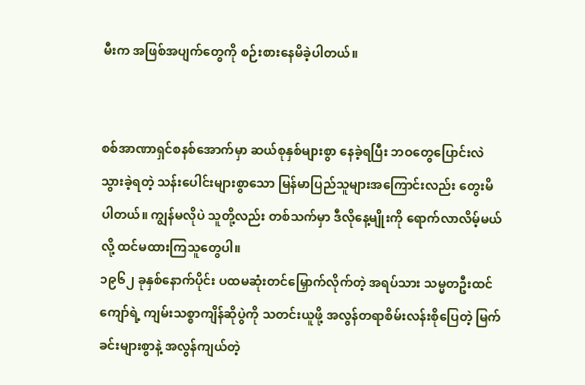မီးက အဖြစ်အပျက်တွေကို စဉ်းစားနေမိခဲ့ပါတယ်။


စစ်အာဏာရှင်စနစ်အောက်မှာ ဆယ်စုနှစ်များစွာ နေခဲ့ရပြီး ဘဝတွေပြောင်းလဲသွားခဲ့ရတဲ့ သန်းပေါင်းများစွာသော မြန်မာပြည်သူများအကြောင်းလည်း တွေးမိပါတယ်။ ကျွန်မလိုပဲ သူတို့လည်း တစ်သက်မှာ ဒီလိုနေ့မျိုးကို ရောက်လာလိမ့်မယ်လို့ ထင်မထားကြသူတွေပါ။
၁၉၆၂ ခုနှစ်နောက်ပိုင်း ပထမဆုံးတင်မြှောက်လိုက်တဲ့ အရပ်သား သမ္မတဦးထင်ကျော်ရဲ့ ကျမ်းသစ္စာကျိန်ဆိုပွဲကို သတင်းယူဖို့ အလွန်တရာစိမ်းလန်းစိုပြေတဲ့ မြက်ခင်းများစွာနဲ့ အလွန်ကျယ်တဲ့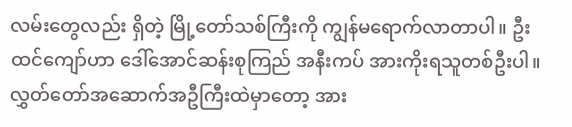လမ်းတွေလည်း ရှိတဲ့ မြို့တော်သစ်ကြီးကို ကျွန်မရောက်လာတာပါ။ ဦးထင်ကျော်ဟာ ဒေါ်အောင်ဆန်းစုကြည် အနီးကပ် အားကိုးရသူတစ်ဦးပါ။
လွှတ်တော်အဆောက်အဦကြီးထဲမှာတော့ အား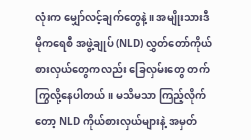လုံးက မျှော်လင့်ချက်တွေနဲ့။ အမျိုးသားဒီမိုကရေစီ အဖွဲ့ချုပ် (NLD) လွှတ်တော်ကိုယ်စားလှယ်တွေကလည်း ခြေလှမ်းတွေ တက်ကြွလို့နေပါတယ်။ မသိမသာ ကြည့်လိုက်တော့ NLD ကိုယ်စားလှယ်များနဲ့ အမှတ်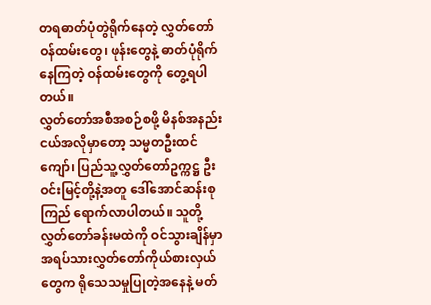တရဓာတ်ပုံတွဲရိုက်နေတဲ့ လွှတ်တော်ဝန်ထမ်းတွေ၊ ဖုန်းတွေနဲ့ ဓာတ်ပုံရိုက်နေကြတဲ့ ဝန်ထမ်းတွေကို တွေ့ရပါတယ်။
လွှတ်တော်အစီအစဉ်စဖို့ မိနစ်အနည်းငယ်အလိုမှာတော့ သမ္မတဦးထင်ကျော်၊ ပြည်သူ့လွှတ်တော်ဥက္ကဋ္ဌ ဦးဝင်းမြင့်တို့နဲ့အတူ ဒေါ်အောင်ဆန်းစုကြည် ရောက်လာပါတယ်။ သူတို့ လွှတ်တော်ခန်းမထဲကို ဝင်သွားချိန်မှာ အရပ်သားလွှတ်တော်ကိုယ်စားလှယ်တွေက ရိုသေသမှုပြုတဲ့အနေနဲ့ မတ်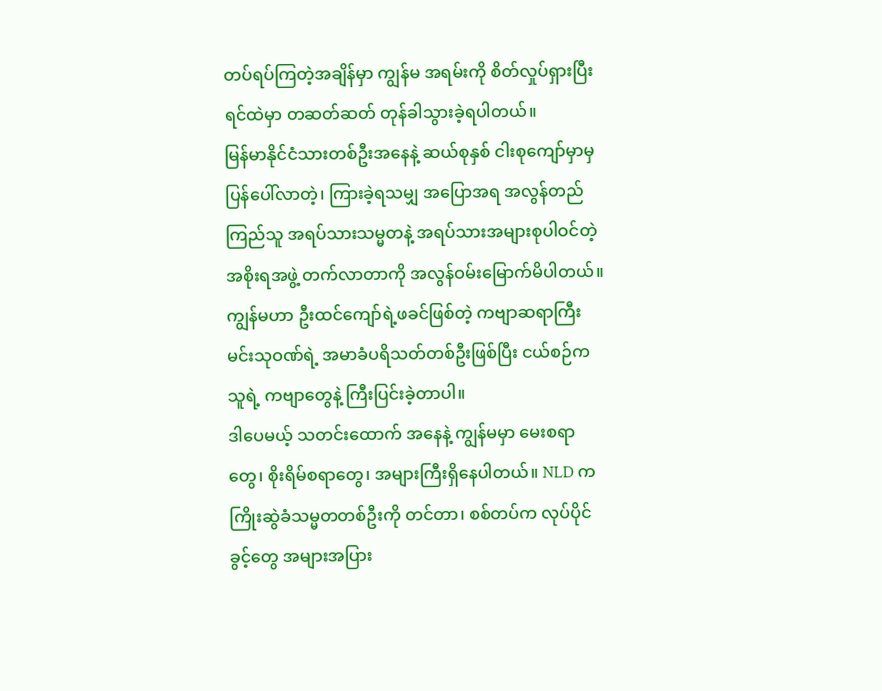တပ်ရပ်ကြတဲ့အချိန်မှာ ကျွန်မ အရမ်းကို စိတ်လှုပ်ရှားပြီး ရင်ထဲမှာ တဆတ်ဆတ် တုန်ခါသွားခဲ့ရပါတယ်။
မြန်မာနိုင်ငံသားတစ်ဦးအနေနဲ့ ဆယ်စုနှစ် ငါးစုကျော်မှာမှ ပြန်ပေါ်လာတဲ့၊ ကြားခဲ့ရသမျှ အပြောအရ အလွန်တည်ကြည်သူ အရပ်သားသမ္မတနဲ့ အရပ်သားအများစုပါဝင်တဲ့ အစိုးရအဖွဲ့ တက်လာတာကို အလွန်ဝမ်းမြောက်မိပါတယ်။ ကျွန်မဟာ ဦးထင်ကျော်ရဲ့ဖခင်ဖြစ်တဲ့ ကဗျာဆရာကြီး မင်းသုဝဏ်ရဲ့ အမာခံပရိသတ်တစ်ဦးဖြစ်ပြီး ငယ်စဉ်က သူရဲ့ ကဗျာတွေနဲ့ ကြီးပြင်းခဲ့တာပါ။
ဒါပေမယ့် သတင်းထောက် အနေနဲ့ ကျွန်မမှာ မေးစရာတွေ၊ စိုးရိမ်စရာတွေ၊ အများကြီးရှိနေပါတယ်။ NLD က ကြိုးဆွဲခံသမ္မတတစ်ဦးကို တင်တာ၊ စစ်တပ်က လုပ်ပိုင်ခွင့်တွေ အများအပြား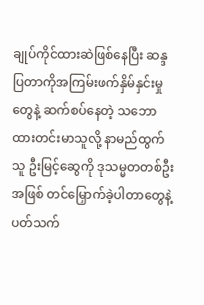ချုပ်ကိုင်ထားဆဲဖြစ်နေပြီး ဆန္ဒပြတာကိုအကြမ်းဖက်နှိမ်နှင်းမှုတွေနဲ့ ဆက်စပ်နေတဲ့ သဘောထားတင်းမာသူလို့ နာမည်ထွက်သူ ဦးမြင့်ဆွေကို ဒုသမ္မတတစ်ဦးအဖြစ် တင်မြှောက်ခဲ့ပါတာတွေနဲ့ ပတ်သက်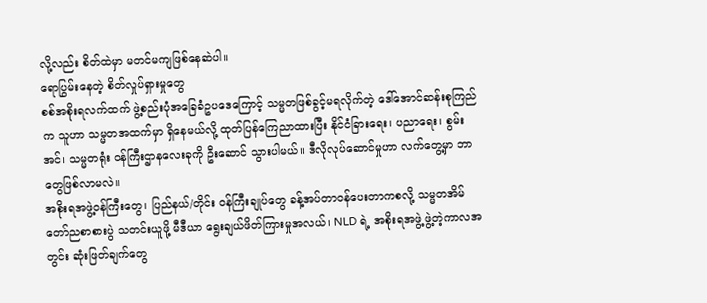လို့လည်း စိတ်ထဲမှာ မတင်မကျဖြစ်နေဆဲပါ။
ရောပြွမ်းနေတဲ့ စိတ်လှုပ်ရှားမှုတွေ
စစ်အစိုးရလက်ထက် ဖွဲ့စည်းပုံအခြေခံဥပဒေကြောင့် သမ္မတဖြစ်ခွင့်မရလိုက်တဲ့ ဒေါ်အောင်ဆန်းစုကြည်က သူဟာ သမ္မတအထက်မှာ ရှိနေမယ်လို့ ထုတ်ပြန်ကြေညာထားပြီး နိုင်ငံခြားရေး၊ ပညာရေး၊ စွမ်းအင်၊ သမ္မတရုံး ဝန်ကြီးဌာနလေးခုကို ဦးဆောင် သွားပါမယ်။ ဒီလိုလုပ်ဆောင်မှုဟာ လက်တွေ့မှာ ဘာတွေဖြစ်လာမလဲ။
အစိုးရအဖွဲ့ဝန်ကြီးတွေ၊ ပြည်နယ်/တိုင်း ဝန်ကြီးချုပ်တွေ ခန့်အပ်တာဝန်ပေးတာကစလို့ သမ္မတအိမ်တော်ညစာစားပွဲ သတင်းယူဖို့ မီဒီယာ ရွေးချယ်ဖိတ်ကြားမှုအလယ်၊ NLD ရဲ့ အစိုးရအဖွဲ့ ဖွဲ့တဲ့ကာလအတွင်း ဆုံးဖြတ်ချက်တွေ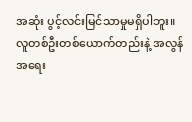အဆုံး ပွင့်လင်းမြင်သာမှုမရှိပါဘူး။
လူတစ်ဦးတစ်ယောက်တည်းနဲ့ အလွန်အရေး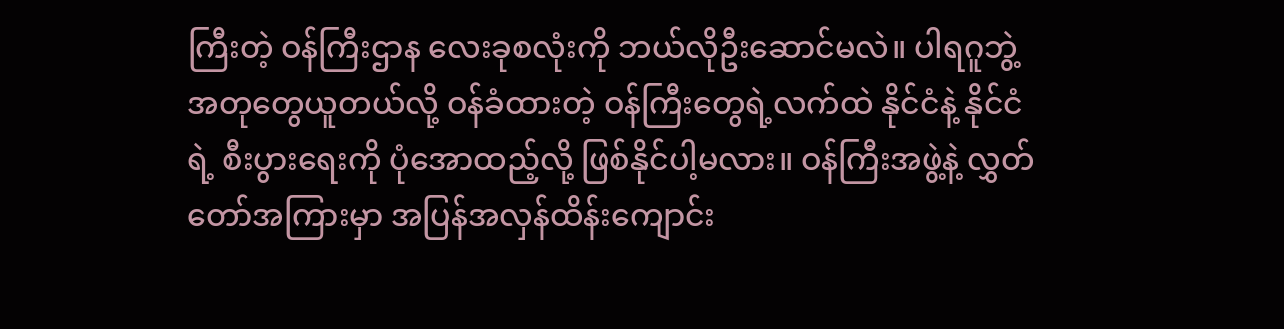ကြီးတဲ့ ဝန်ကြီးဌာန လေးခုစလုံးကို ဘယ်လိုဦးဆောင်မလဲ။ ပါရဂူဘွဲ့အတုတွေယူတယ်လို့ ဝန်ခံထားတဲ့ ဝန်ကြီးတွေရဲ့လက်ထဲ နိုင်ငံနဲ့ နိုင်ငံရဲ့ စီးပွားရေးကို ပုံအောထည့်လို့ ဖြစ်နိုင်ပါ့မလား။ ဝန်ကြီးအဖွဲ့နဲ့ လွှတ်တော်အကြားမှာ အပြန်အလှန်ထိန်းကျောင်း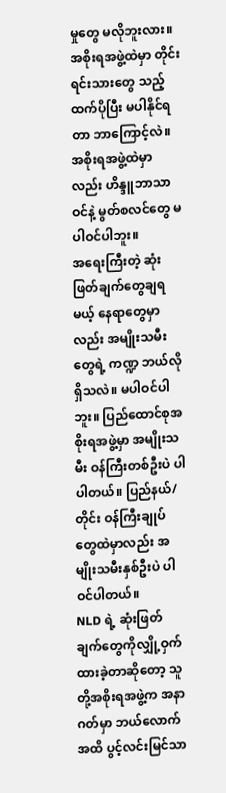မှုတွေ မလိုဘူးလား။ အစိုးရအဖွဲ့ထဲမှာ တိုင်းရင်းသားတွေ သည့်ထက်ပိုပြီး မပါနိုင်ရတာ ဘာကြောင့်လဲ။ အစိုးရအဖွဲ့ထဲမှာလည်း ဟိန္ဒူဘာသာဝင်နဲ့ မွတ်စလင်တွေ မပါဝင်ပါဘူး။
အရေးကြီးတဲ့ ဆုံးဖြတ်ချက်တွေချရမယ့် နေရာတွေမှာလည်း အမျိုးသမီးတွေရဲ့ ကဏ္ဍ ဘယ်လိုရှိသလဲ။ မပါဝင်ပါဘူး။ ပြည်ထောင်စုအစိုးရအဖွဲ့မှာ အမျိုးသမီး ဝန်ကြီးတစ်ဦးပဲ ပါပါတယ်။ ပြည်နယ်/တိုင်း ဝန်ကြီးချုပ်တွေထဲမှာလည်း အမျိုးသမီးနှစ်ဦးပဲ ပါဝင်ပါတယ်။
NLD ရဲ့ ဆုံးဖြတ်ချက်တွေကိုလျှို့ဝှက်ထားခဲ့တာဆိုတော့ သူတို့အစိုးရအဖွဲ့က အနာဂတ်မှာ ဘယ်လောက်အထိ ပွင့်လင်းမြင်သာ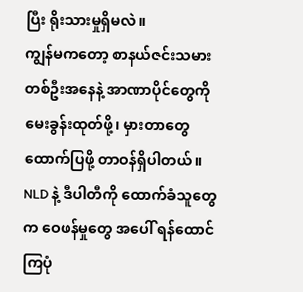ပြီး ရိုးသားမှုရှိမလဲ။
ကျွန်မကတော့ စာနယ်ဇင်းသမားတစ်ဦးအနေနဲ့ အာဏာပိုင်တွေကို မေးခွန်းထုတ်ဖို့၊ မှားတာတွေထောက်ပြဖို့ တာဝန်ရှိပါတယ်။ NLD နဲ့ ဒီပါတီကို ထောက်ခံသူတွေက ဝေဖန်မှုတွေ အပေါ် ရန်ထောင်ကြပုံ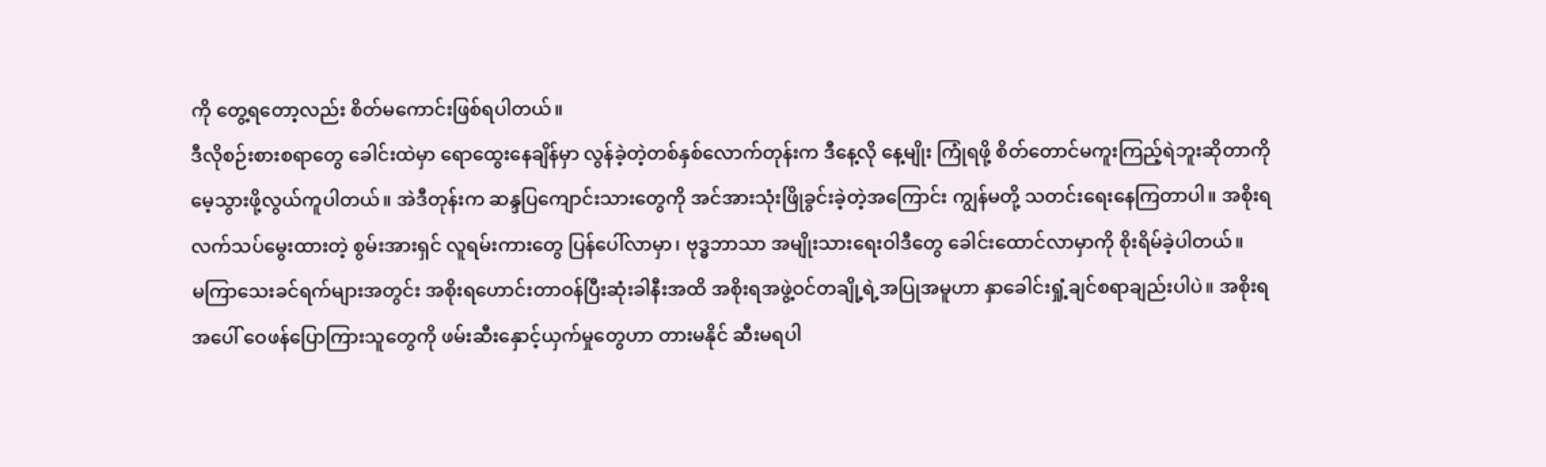ကို တွေ့ရတော့လည်း စိတ်မကောင်းဖြစ်ရပါတယ်။
ဒီလိုစဉ်းစားစရာတွေ ခေါင်းထဲမှာ ရောထွေးနေချိန်မှာ လွန်ခဲ့တဲ့တစ်နှစ်လောက်တုန်းက ဒီနေ့လို နေ့မျိုး ကြုံရဖို့ စိတ်တောင်မကူးကြည့်ရဲဘူးဆိုတာကို မေ့သွားဖို့လွယ်ကူပါတယ်။ အဲဒီတုန်းက ဆန္ဒပြကျောင်းသားတွေကို အင်အားသုံးဖြိုခွင်းခဲ့တဲ့အကြောင်း ကျွန်မတို့ သတင်းရေးနေကြတာပါ။ အစိုးရလက်သပ်မွေးထားတဲ့ စွမ်းအားရှင် လူရမ်းကားတွေ ပြန်ပေါ်လာမှာ၊ ဗုဒ္ဓဘာသာ အမျိုးသားရေးဝါဒီတွေ ခေါင်းထောင်လာမှာကို စိုးရိမ်ခဲ့ပါတယ်။
မကြာသေးခင်ရက်များအတွင်း အစိုးရဟောင်းတာဝန်ပြီးဆုံးခါနီးအထိ အစိုးရအဖွဲ့ဝင်တချို့ရဲ့အပြုအမူဟာ နှာခေါင်းရှုံ့ချင်စရာချည်းပါပဲ။ အစိုးရအပေါ် ဝေဖန်ပြောကြားသူတွေကို ဖမ်းဆီးနှောင့်ယှက်မှုတွေဟာ တားမနိုင် ဆီးမရပါ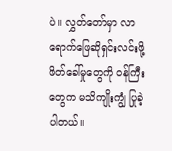ပဲ။ လွှတ်တော်မှာ လာရောက်ဖြေဆိုရှင်းလင်းဖို့ ဖိတ်ခေါ်မှုတွေကို ဝန်ကြီးတွေက မသိကျိုးကျွံ ပြုခဲ့ပါတယ်။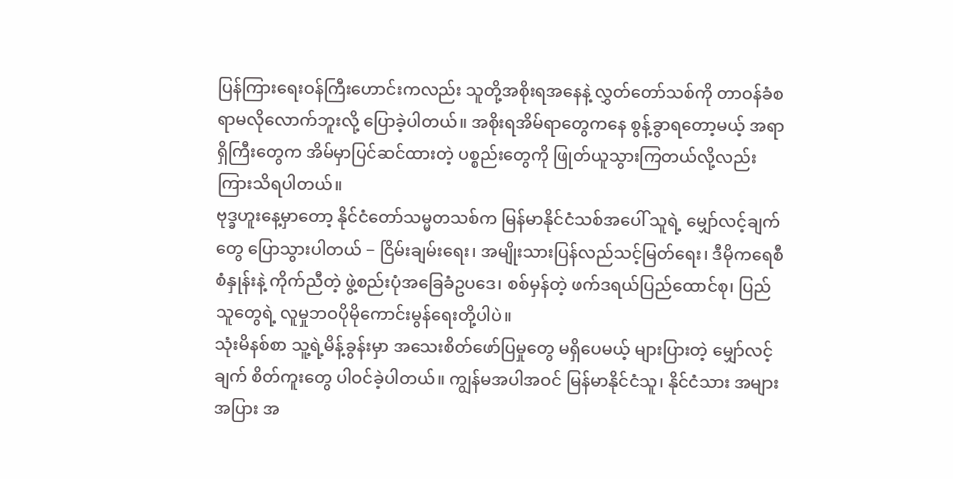ပြန်ကြားရေးဝန်ကြီးဟောင်းကလည်း သူတို့အစိုးရအနေနဲ့ လွှတ်တော်သစ်ကို တာဝန်ခံစရာမလိုလောက်ဘူးလို့ ပြောခဲ့ပါတယ်။ အစိုးရအိမ်ရာတွေကနေ စွန့်ခွာရတော့မယ့် အရာရှိကြီးတွေက အိမ်မှာပြင်ဆင်ထားတဲ့ ပစ္စည်းတွေကို ဖြုတ်ယူသွားကြတယ်လို့လည်း ကြားသိရပါတယ်။
ဗုဒ္ခဟူးနေ့မှာတော့ နိုင်ငံတော်သမ္မတသစ်က မြန်မာနိုင်ငံသစ်အပေါ် သူရဲ့ မျှော်လင့်ချက်တွေ ပြောသွားပါတယ် − ငြိမ်းချမ်းရေး၊ အမျိုးသားပြန်လည်သင့်မြတ်ရေး၊ ဒီမိုကရေစီစံနှုန်းနဲ့ ကိုက်ညီတဲ့ ဖွဲ့စည်းပုံအခြေခံဥပဒေ၊ စစ်မှန်တဲ့ ဖက်ဒရယ်ပြည်ထောင်စု၊ ပြည်သူတွေရဲ့ လူမှုဘဝပိုမိုကောင်းမွန်ရေးတို့ပါပဲ။
သုံးမိနစ်စာ သူ့ရဲ့မိန့်ခွန်းမှာ အသေးစိတ်ဖော်ပြမှုတွေ မရှိပေမယ့် များပြားတဲ့ မျှော်လင့်ချက် စိတ်ကူးတွေ ပါဝင်ခဲ့ပါတယ်။ ကျွန်မအပါအဝင် မြန်မာနိုင်ငံသူ၊ နိုင်ငံသား အများအပြား အ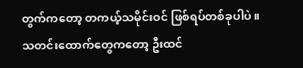တွက်ကတော့ တကယ့်သမိုင်းဝင် ဖြစ်ရပ်တစ်ခုပါပဲ။
သတင်းထောက်တွေကတော့ ဦးထင်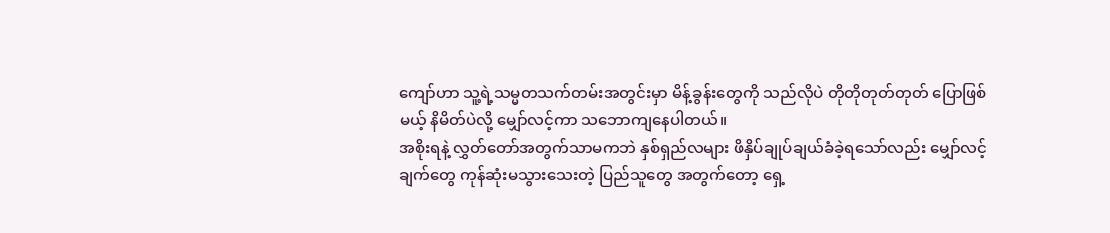ကျော်ဟာ သူ့ရဲ့သမ္မတသက်တမ်းအတွင်းမှာ မိန့်ခွန်းတွေကို သည်လိုပဲ တိုတိုတုတ်တုတ် ပြောဖြစ်မယ့် နိမိတ်ပဲလို့ မျှော်လင့်ကာ သဘောကျနေပါတယ်။
အစိုးရနဲ့ လွှတ်တော်အတွက်သာမကဘဲ နှစ်ရှည်လများ ဖိနှိပ်ချုပ်ချယ်ခံခဲ့ရသော်လည်း မျှော်လင့်ချက်တွေ ကုန်ဆုံးမသွားသေးတဲ့ ပြည်သူတွေ အတွက်တော့ ရှေ့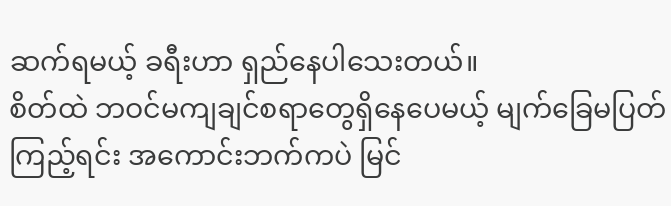ဆက်ရမယ့် ခရီးဟာ ရှည်နေပါသေးတယ်။
စိတ်ထဲ ဘဝင်မကျချင်စရာတွေရှိနေပေမယ့် မျက်ခြေမပြတ်ကြည့်ရင်း အကောင်းဘက်ကပဲ မြင်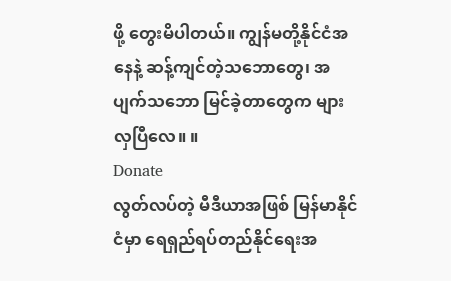ဖို့ တွေးမိပါတယ်။ ကျွန်မတို့နိုင်ငံအနေနဲ့ ဆန့်ကျင်တဲ့သဘောတွေ၊ အပျက်သဘော မြင်ခဲ့တာတွေက များလှပြီလေ။ ။
Donate
လွတ်လပ်တဲ့ မီဒီယာအဖြစ် မြန်မာနိုင်ငံမှာ ရေရှည်ရပ်တည်နိုင်ရေးအ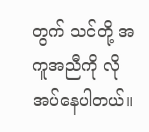တွက် သင်တို့ အကူအညီကို လိုအပ်နေပါတယ်။